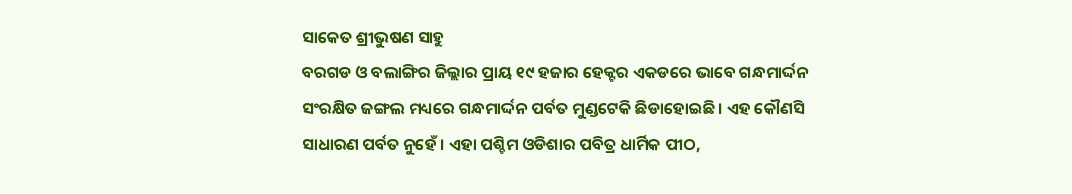ସାକେତ ଶ୍ରୀଭୁଷଣ ସାହୁ
ବରଗଡ ଓ ବଲାଙ୍ଗିର ଜିଲ୍ଲାର ପ୍ରାୟ ୧୯ ହଜାର ହେକ୍ଟର ଏକଡରେ ଭାବେ ଗନ୍ଧମାର୍ଦ୍ଦନ ସଂରକ୍ଷିତ ଜଙ୍ଗଲ ମଧ୍ୟରେ ଗନ୍ଧମାର୍ଦ୍ଦନ ପର୍ବତ ମୁଣ୍ଡଟେକି ଛିଡାହୋଇଛି । ଏହ କୌଣସି ସାଧାରଣ ପର୍ବତ ନୁହେଁ । ଏହା ପଶ୍ଚିମ ଓଡିଶାର ପବିତ୍ର ଧାର୍ମିକ ପୀଠ,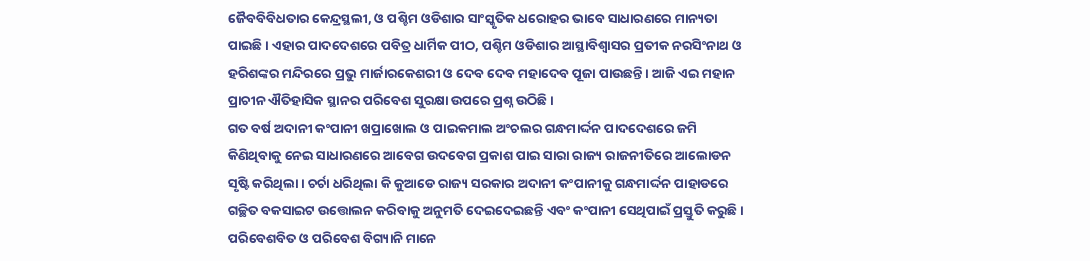ଜୈବବିବିଧତାର କେନ୍ଦ୍ରସ୍ଥଲୀ, ଓ ପଶ୍ଚିମ ଓଡିଶାର ସାଂସ୍କୃତିକ ଧରୋହର ଭାବେ ସାଧାରଣରେ ମାନ୍ୟତା ପାଇଛି । ଏହାର ପାଦଦେଶରେ ପବିତ୍ର ଧାର୍ମିକ ପୀଠ, ପଶ୍ଚିମ ଓଡିଶାର ଆସ୍ଥାବିଶ୍ୱାସର ପ୍ରତୀକ ନରସିଂନାଥ ଓ ହରିଶଙ୍କର ମନ୍ଦିରରେ ପ୍ରଭୁ ମାର୍ଜାରକେଶରୀ ଓ ଦେବ ଦେବ ମହାଦେବ ପୂଜା ପାଉଛନ୍ତି । ଆଜି ଏଇ ମହାନ ପ୍ରାଚୀନ ଐତିହାସିକ ସ୍ଥାନର ପରିବେଶ ସୁରକ୍ଷା ଉପରେ ପ୍ରଶ୍ନ ଉଠିଛି ।
ଗତ ବର୍ଷ ଅଦାନୀ କଂପାନୀ ଖପ୍ରାଖୋଲ ଓ ପାଇକମାଲ ଅଂଚଲର ଗନ୍ଧମାର୍ଦ୍ଦନ ପାଦଦେଶରେ ଜମି କିଣିଥିବାକୁ ନେଇ ସାଧାରଣରେ ଆବେଗ ଉଦବେଗ ପ୍ରକାଶ ପାଇ ସାରା ରାଜ୍ୟ ରାଜନୀତିରେ ଆଲୋଡନ ସୃଷ୍ଟି କରିଥିଲା । ଚର୍ଚା ଧରିଥିଲା କି କୁଆଡେ ରାଜ୍ୟ ସରକାର ଅଦାନୀ କଂପାନୀକୁ ଗନ୍ଧମାର୍ଦ୍ଦନ ପାହାଡରେ ଗଚ୍ଛିତ ବକସାଇଟ ଉତ୍ତୋଲନ କରିବାକୁ ଅନୁମତି ଦେଇଦେଇଛନ୍ତି ଏବଂ କଂପାନୀ ସେଥିପାଇଁ ପ୍ରସ୍ତୁତି କରୁଛି । ପରିବେଶବିତ ଓ ପରିବେଶ ବିଗ୍ୟାନି ମାନେ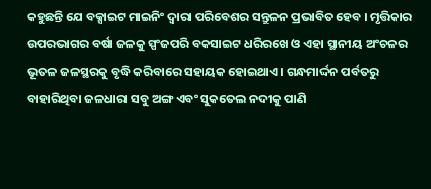କହୁଛନ୍ତି ଯେ ବକ୍ସାଇଟ ମାଇନିଂ ଦ୍ୱାରା ପରିବେଶର ସନ୍ତୁଳନ ପ୍ରଭାବିତ ହେବ । ମୃତ୍ତିକାର ଉପରଭାଗର ବର୍ଷା ଜଳକୁ ସ୍ପଂଜପରି ବକସାଇଟ ଧରିରଖେ ଓ ଏହା ସ୍ଥାନୀୟ ଅଂଚଳର ଭୂତଳ ଜଳସ୍ଥରକୁ ବୃଦ୍ଧି କରିବାରେ ସହାୟକ ହୋଇଥାଏ । ଗନ୍ଧମାର୍ଦ୍ଦନ ପର୍ବତରୁ ବାହାରିଥିବା ଜଳଧାରା ସବୁ ଅଙ୍ଗ ଏବଂ ସୁକତେଲ ନଦୀକୁ ପାଣି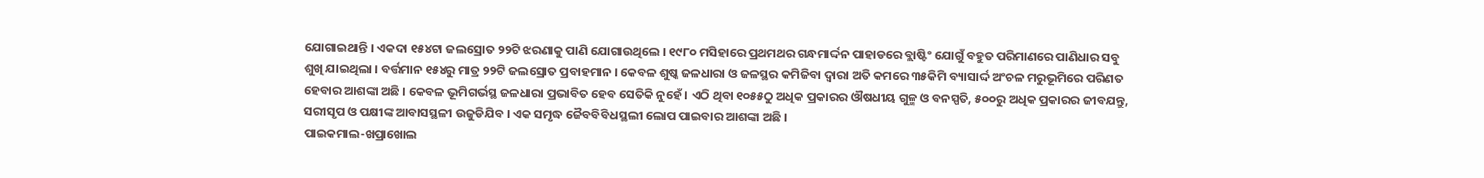ଯୋଗାଇଥାନ୍ତି । ଏକଦା ୧୫୪ଟା ଜଲସ୍ରୋତ ୨୨ଟି ଝରଣାକୁ ପାଣି ଯୋଗାଉଥିଲେ । ୧୯୮୦ ମସିହାରେ ପ୍ରଥମଥର ଗନ୍ଧମାର୍ଦ୍ଦନ ପାହାଡରେ ବ୍ଲାଷ୍ଟିଂ ଯୋଗୁଁ ବହୁତ ପରିମାଣରେ ପାଣିଧାର ସବୁ ଶୁଖି ଯାଇଥିଲା । ବର୍ତ୍ତମାନ ୧୫୪ରୁ ମାତ୍ର ୨୨ଟି ଜଲସ୍ରୋତ ପ୍ରବାହମାନ । କେବଳ ଶୁଷ୍କ ଜଳଧାରା ଓ ଜଳସ୍ଥର କମିଜିବା ଦ୍ୱାରା ଅତି କମରେ ୩୫କିମି ବ୍ୟାସାର୍ଦ୍ଦ ଅଂଚଳ ମରୁଭୂମିରେ ପରିଣତ ହେବାର ଆଶଙ୍କା ଅଛି । କେବଳ ଭୂମିଗର୍ଭସ୍ଥ ଜଳଧାରା ପ୍ରଭାବିତ ହେବ ସେତିକି ନୁହେଁ । ଏଠି ଥିବା ୧୦୫୫ଠୁ ଅଧିକ ପ୍ରକାରର ଔଷଧୀୟ ଗୁଳ୍ମ ଓ ବନସ୍ପତି, ୫୦୦ରୁ ଅଧିକ ପ୍ରକାରର ଜୀବଯନ୍ତୁ, ସରୀସୃପ ଓ ପକ୍ଷୀଙ୍କ ଆବାସସ୍ଥଳୀ ଉଜୁଡିଯିବ । ଏକ ସମୃଦ୍ଧ ଜୈବବିବିଧସ୍ଥଲୀ ଲୋପ ପାଇବାର ଆଶଙ୍କା ଅଛି ।
ପାଇକମାଲ-ଖପ୍ରାଖୋଲ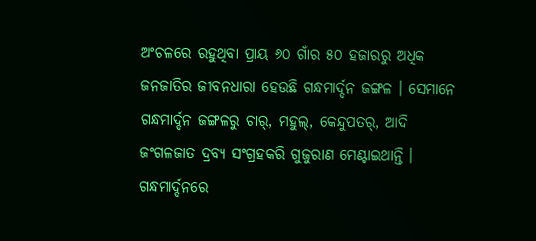ଅଂଚଳରେ ରହୁଥିବା ପ୍ରାୟ ୬୦ ଗାଁର ୫୦ ହଜାରରୁ ଅଧିକ ଜନଜାତିର ଜୀବନଧାରା ହେଉଛି ଗନ୍ଧମାର୍ଦ୍ଦନ ଜଙ୍ଗଳ । ସେମାନେ ଗନ୍ଧମାର୍ଦ୍ଦନ ଜଙ୍ଗଳରୁ ଚାର୍, ମହୁଲ୍, କେନ୍ଦୁପତର୍, ଆଦି ଜଂଗଳଜାତ ଦ୍ରବ୍ୟ ସଂଗ୍ରହକରି ଗୁଜୁରାଣ ମେଣ୍ଟାଇଥାନ୍ତି । ଗନ୍ଧମାର୍ଦ୍ଦନରେ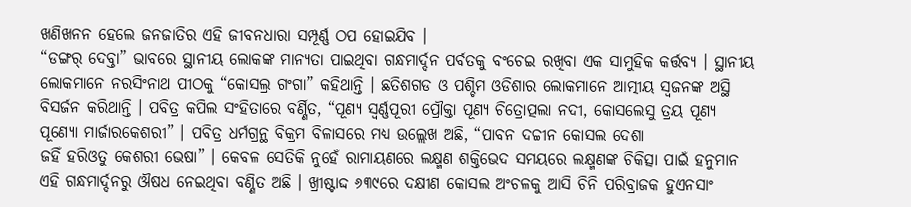ଖଣିଖନନ ହେଲେ ଜନଜାତିର ଏହି ଜୀବନଧାରା ସମ୍ପୂର୍ଣ୍ଣ ଠପ ହୋଇଯିବ ।
“ଡଙ୍ଗର୍ ଦେବ୍ତା” ଭାବରେ ସ୍ଥାନୀୟ ଲୋକଙ୍କ ମାନ୍ୟତା ପାଇଥିବା ଗନ୍ଧମାର୍ଦ୍ଦନ ପର୍ବତକୁ ବଂଚେଇ ରଖିବା ଏକ ସାମୁହିକ କର୍ତ୍ତବ୍ୟ । ସ୍ଥାନୀୟ ଲୋକମାନେ ନରସିଂନାଥ ପୀଠକୁ “କୋସଲ୍ର ଗଂଗା” କହିଥାନ୍ତି । ଛତିଶଗଡ ଓ ପଶ୍ଚିମ ଓଡିଶାର ଲୋକମାନେ ଆତ୍ମୀୟ ସ୍ୱଜନଙ୍କ ଅସ୍ଥି ବିସର୍ଜନ କରିଥାନ୍ତି । ପବିତ୍ର କପିଲ ସଂହିତାରେ ବର୍ଣ୍ଣିତ, “ପୂଣ୍ୟ ସ୍ୱର୍ଣ୍ଣପୂରୀ ପ୍ରୌକ୍ତା ପୂଣ୍ୟ ଚିତ୍ରୋତ୍ପଲା ନଦୀ, କୋସଲେସୁ ତ୍ରୟ ପୂଣ୍ୟ ପୂଣ୍ୟୋ ମାର୍ଜାରକେଶରୀ” । ପବିତ୍ର ଧର୍ମଗ୍ରନ୍ଥ ବିକ୍ରମ ବିଳାସରେ ମଧ୍ୟ ଉଲ୍ଲେଖ ଅଛି, “ପାବନ ଦଚ୍ଚୀନ କୋସଲ ଦେଶା
ଜହିଁ ହରିଓତୁ କେଶରୀ ଭେଷା” । କେବଳ ସେତିକି ନୁହେଁ ରାମାୟଣରେ ଲକ୍ଷ୍ମଣ ଶକ୍ତିଭେଦ ସମୟରେ ଲକ୍ଷ୍ମଣଙ୍କ ଚିକିତ୍ସା ପାଇଁ ହନୁମାନ ଏହି ଗନ୍ଧମାର୍ଦ୍ଦନରୁ ଔଷଧ ନେଇଥିବା ବଣ୍ଣିତ ଅଛି । ଖ୍ରୀଷ୍ଟାଦ୍ଦ ୬୩୯ରେ ଦକ୍ଷୀଣ କୋସଲ ଅଂଚଳକୁ ଆସି ଚିନି ପରିବ୍ରାଜକ ହୁଏନସାଂ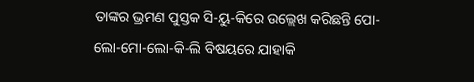ତାଙ୍କର ଭ୍ରମଣ ପୁସ୍ତକ ସି-ୟୁ-କିରେ ଉଲ୍ଲେଖ କରିଛନ୍ତି ପୋ-ଲୋ-ମୋ-ଲୋ-କି-ଲି ବିଷୟରେ ଯାହାକି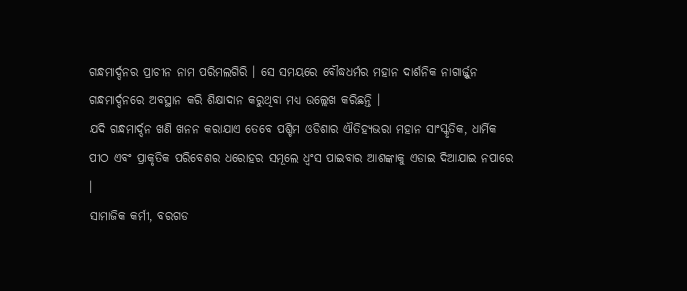ଗନ୍ଧମାର୍ଦ୍ଦନର ପ୍ରାଚୀନ ନାମ ପରିମଲଗିରି । ସେ ସମୟରେ ବୌଦ୍ଧଧର୍ମର ମହାନ ଦାର୍ଶନିକ ନାଗାର୍ଜ୍ଜୁନ ଗନ୍ଧମାର୍ଦ୍ଦନରେ ଅବସ୍ଥାନ କରି ଶିକ୍ଷାଦାନ କରୁଥିବା ମଧ୍ୟ ଉଲ୍ଲେଖ କରିଛନ୍ତି ।
ଯଦି ଗନ୍ଧମାର୍ଦ୍ଦନ ଖଣି ଖନନ କରାଯାଏ ତେବେ ପଶ୍ଚିମ ଓଡିଶାର ଐତିହ୍ୟଭରା ମହାନ ସାଂସ୍କୃତିକ, ଧାର୍ମିକ ପୀଠ ଏବଂ ପ୍ରାକୃତିକ ପରିବେଶର ଧରୋହର ସମୂଲେ ଧ୍ୱଂସ ପାଇବାର ଆଶଙ୍କାକୁ ଏଡାଇ ଦିଆଯାଇ ନପାରେ ।
ସାମାଜିକ କର୍ମୀ, ବରଗଡ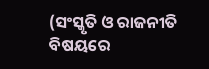(ସଂସ୍କୃତି ଓ ରାଜନୀତି ବିଷୟରେ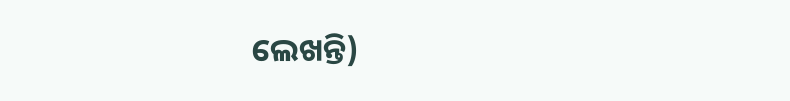ଲେଖନ୍ତି)